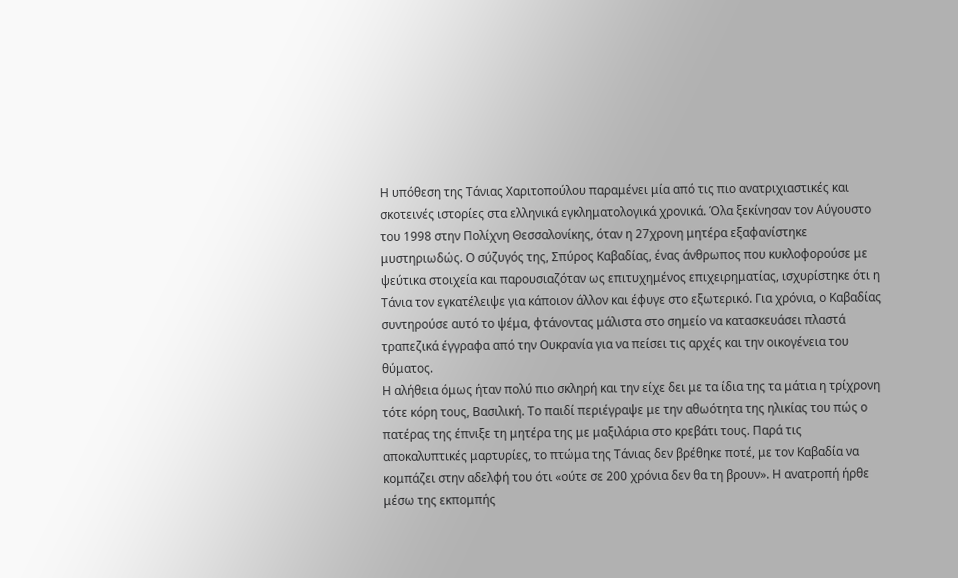Η υπόθεση της Τάνιας Χαριτοπούλου παραμένει μία από τις πιο ανατριχιαστικές και σκοτεινές ιστορίες στα ελληνικά εγκληματολογικά χρονικά. Όλα ξεκίνησαν τον Αύγουστο του 1998 στην Πολίχνη Θεσσαλονίκης, όταν η 27χρονη μητέρα εξαφανίστηκε μυστηριωδώς. Ο σύζυγός της, Σπύρος Καβαδίας, ένας άνθρωπος που κυκλοφορούσε με ψεύτικα στοιχεία και παρουσιαζόταν ως επιτυχημένος επιχειρηματίας, ισχυρίστηκε ότι η Τάνια τον εγκατέλειψε για κάποιον άλλον και έφυγε στο εξωτερικό. Για χρόνια, ο Καβαδίας συντηρούσε αυτό το ψέμα, φτάνοντας μάλιστα στο σημείο να κατασκευάσει πλαστά τραπεζικά έγγραφα από την Ουκρανία για να πείσει τις αρχές και την οικογένεια του θύματος.
Η αλήθεια όμως ήταν πολύ πιο σκληρή και την είχε δει με τα ίδια της τα μάτια η τρίχρονη τότε κόρη τους, Βασιλική. Το παιδί περιέγραψε με την αθωότητα της ηλικίας του πώς ο πατέρας της έπνιξε τη μητέρα της με μαξιλάρια στο κρεβάτι τους. Παρά τις αποκαλυπτικές μαρτυρίες, το πτώμα της Τάνιας δεν βρέθηκε ποτέ, με τον Καβαδία να κομπάζει στην αδελφή του ότι «ούτε σε 200 χρόνια δεν θα τη βρουν». Η ανατροπή ήρθε μέσω της εκπομπής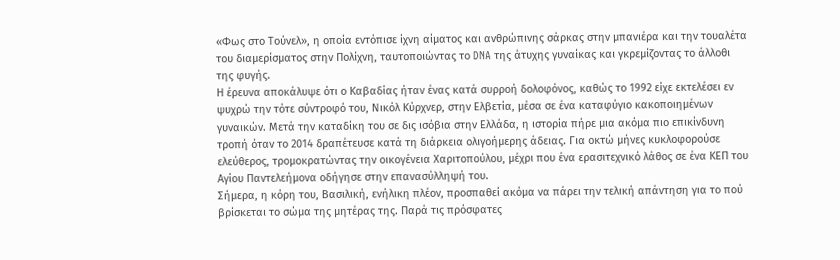«Φως στο Τούνελ», η οποία εντόπισε ίχνη αίματος και ανθρώπινης σάρκας στην μπανιέρα και την τουαλέτα του διαμερίσματος στην Πολίχνη, ταυτοποιώντας το DNA της άτυχης γυναίκας και γκρεμίζοντας το άλλοθι της φυγής.
Η έρευνα αποκάλυψε ότι ο Καβαδίας ήταν ένας κατά συρροή δολοφόνος, καθώς το 1992 είχε εκτελέσει εν ψυχρώ την τότε σύντροφό του, Νικόλ Κύρχνερ, στην Ελβετία, μέσα σε ένα καταφύγιο κακοποιημένων γυναικών. Μετά την καταδίκη του σε δις ισόβια στην Ελλάδα, η ιστορία πήρε μια ακόμα πιο επικίνδυνη τροπή όταν το 2014 δραπέτευσε κατά τη διάρκεια ολιγοήμερης άδειας. Για οκτώ μήνες κυκλοφορούσε ελεύθερος, τρομοκρατώντας την οικογένεια Χαριτοπούλου, μέχρι που ένα ερασιτεχνικό λάθος σε ένα ΚΕΠ του Αγίου Παντελεήμονα οδήγησε στην επανασύλληψή του.
Σήμερα, η κόρη του, Βασιλική, ενήλικη πλέον, προσπαθεί ακόμα να πάρει την τελική απάντηση για το πού βρίσκεται το σώμα της μητέρας της. Παρά τις πρόσφατες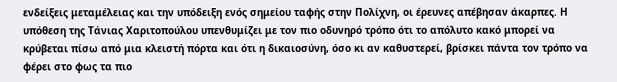ενδείξεις μεταμέλειας και την υπόδειξη ενός σημείου ταφής στην Πολίχνη, οι έρευνες απέβησαν άκαρπες. Η υπόθεση της Τάνιας Χαριτοπούλου υπενθυμίζει με τον πιο οδυνηρό τρόπο ότι το απόλυτο κακό μπορεί να κρύβεται πίσω από μια κλειστή πόρτα και ότι η δικαιοσύνη, όσο κι αν καθυστερεί, βρίσκει πάντα τον τρόπο να φέρει στο φως τα πιο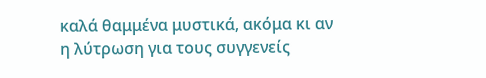καλά θαμμένα μυστικά, ακόμα κι αν η λύτρωση για τους συγγενείς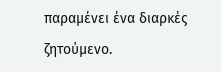παραμένει ένα διαρκές ζητούμενο.